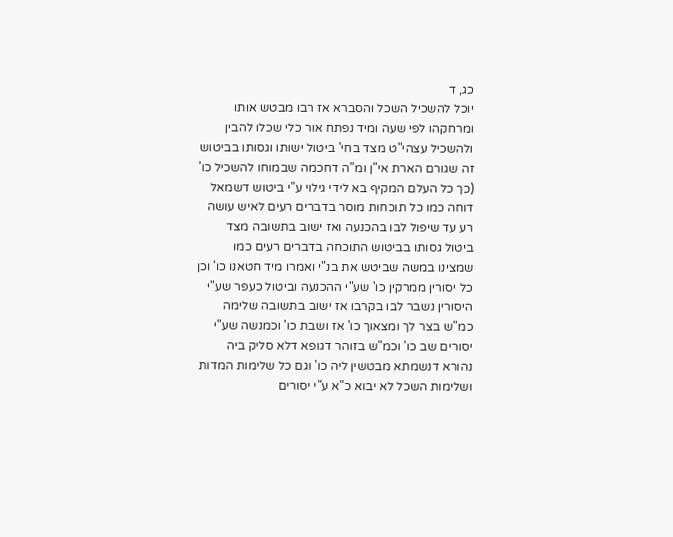כג, ד
יוכל להשכיל השכל והסברא אז רבו מבטש אותו ומרחקהו לפי שעה ומיד נפתח אור כלי שכלו להבין ולהשכיל עצהי"ט מצד בחי' ביטול ישותו וגסותו בביטוש זה שגורם הארת אי"ן ומ"ה דחכמה שבמוחו להשכיל כו' (כך כל העלם המקיף בא לידי גילוי ע"י ביטוש דשמאל דוחה כמו כל תוכחות מוסר בדברים רעים לאיש עושה רע עד שיפול לבו בהכנעה ואז ישוב בתשובה מצד ביטול גסותו בביטוש התוכחה בדברים רעים כמו שמצינו במשה שביטש את בנ"י ואמרו מיד חטאנו כו' וכן כל יסורין ממרקין כו' שע"י ההכנעה וביטול כעפר שע"י היסורין נשבר לבו בקרבו אז ישוב בתשובה שלימה כמ"ש בצר לך ומצאוך כו' אז ושבת כו' וכמנשה שע"י יסורים שב כו' וכמ"ש בזוהר דגופא דלא סליק ביה נהורא דנשמתא מבטשין ליה כו' וגם כל שלימות המדות ושלימות השכל לא יבוא כ"א ע"י יסורים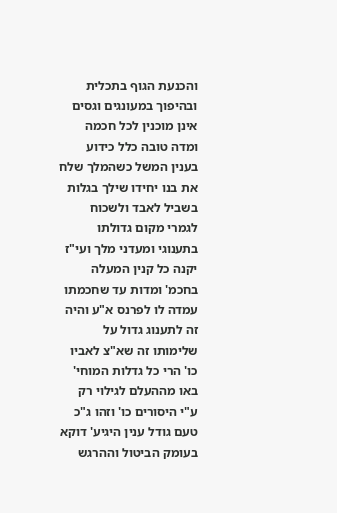והכנעת הגוף בתכלית ובהיפוך במעונגים וגסים אינן מוכנין לכל חכמה ומדה טובה כלל כידוע בענין המשל כשהמלך שלח את בנו יחידו שילך בגלות בשביל לאבד ולשכוח לגמרי מקום גדולתו בתענוגי ומעדני מלך ועי"ז יקנה כל קנין המעלה בחכמ' ומדות עד שחכמתו עמדה לו לפרנס א"ע והיה זה לתענוג גדול על שלימותו זה שא"צ לאביו כו' הרי כל גדלות המוחי' באו מההעלם לגילוי רק ע"י היסורים כו' וזהו ג"כ טעם גודל ענין היגיע' דוקא בעומק הביטול וההרגש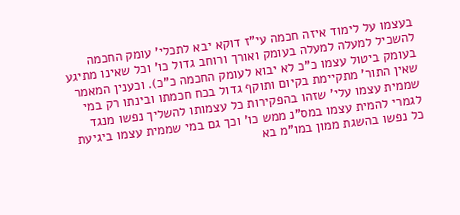בעצמו על לימוד איזה חכמה עי"ז דוקא יבא לתכלי' עומק החכמה להשכיל למעלה למעלה בעומק ואורך ורוחב גדול כו' וכל שאינו מתיגע בעומק ביטול עצמו כ"כ לא יבוא לעומק החכמה כ"כ). וכענין המאמר שאין התור' מתקיימת בקיום ותוקף גדול בכח חכמתו ובינתו רק במי שממית עצמו עלי' שזהו בהפקירות כל עצמותו להשליך נפשו מנגד לגמרי להמית עצמו במס"נ ממש כו' וכך גם במי שממית עצמו ביגיעת כל נפשו בהשגת ממון במו"מ בא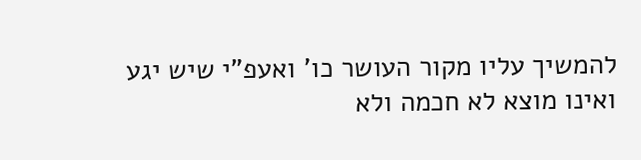להמשיך עליו מקור העושר כו' ואעפ"י שיש יגע ואינו מוצא לא חכמה ולא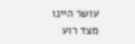עושר היינו מצד רוע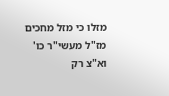מזלו כי מזל מחכים מז"ל מעשי"ר כו' וא"צ רק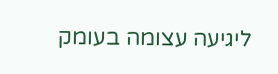ליגיעה עצומה בעומק